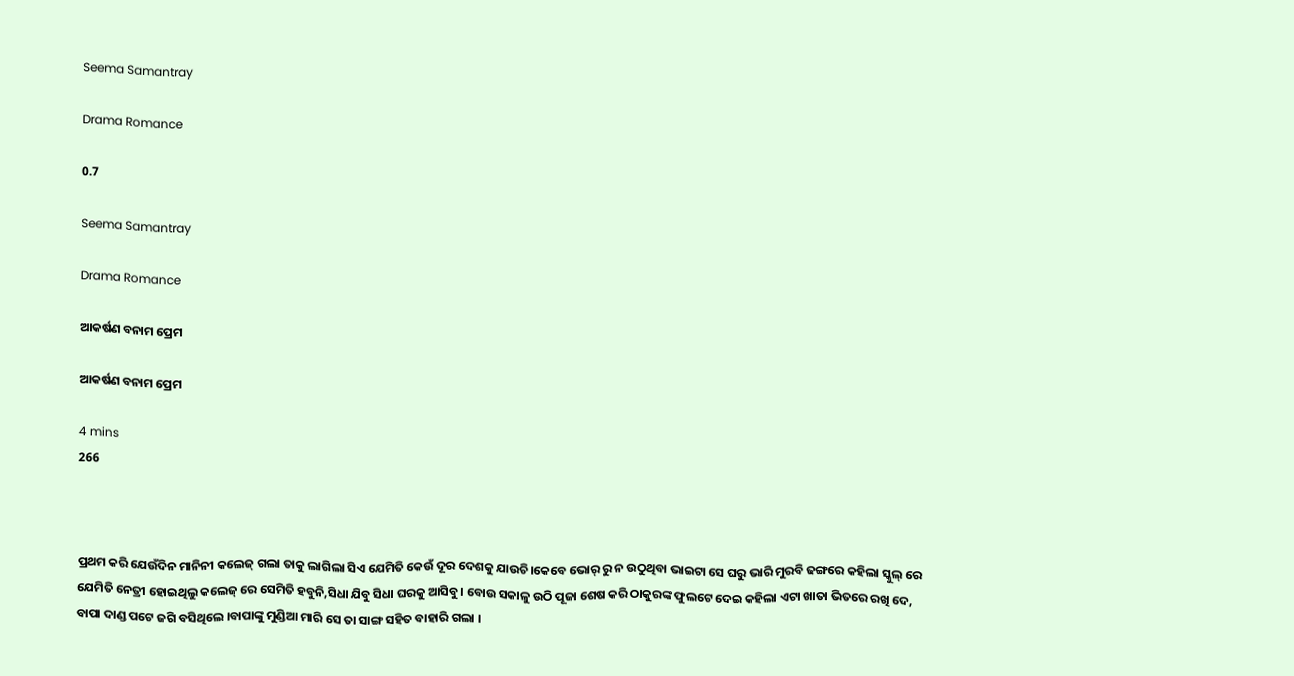Seema Samantray

Drama Romance

0.7

Seema Samantray

Drama Romance

ଆକର୍ଷଣ ବନାମ ପ୍ରେମ

ଆକର୍ଷଣ ବନାମ ପ୍ରେମ

4 mins
266



ପ୍ରଥମ କରି ଯେଉଁଦିନ ମାନିନୀ କଲେଜ୍ ଗଲା ତାକୁ ଲାଗିଲା ସିଏ ଯେମିତି କେଉଁ ଦୂର ଦେଶକୁ ଯାଉଚି।କେବେ ଭୋର୍ ରୁ ନ ଉଠୁଥିବା ଭାଇଟା ସେ ଘରୁ ଭାରି ମୁରବି ଢଙ୍ଗରେ କହିଲା ସ୍କୁଲ୍ ରେ ଯେମିତି ନେତ୍ରୀ ହୋଇଥିଲୁ କଲେଜ୍ ରେ ସେମିତି ହବୁନି,ସିଧା ଯିବୁ ସିଧା ଘରକୁ ଆସିବୁ। ବୋଉ ସକାଳୁ ଉଠି ପୂଜା ଶେଷ କରି ଠାକୁରଙ୍କ ଫୁଲଟେ ଦେଇ କହିଲା ଏଟା ଖାତା ଭିତରେ ରଖି ଦେ, ବାପା ଦାଣ୍ଡ ପଟେ ଜଗି ବସିଥିଲେ ।ବାପାଙ୍କୁ ମୁଣ୍ଡିଆ ମାରି ସେ ତା ସାଙ୍ଗ ସହିତ ବାହାରି ଗଲା ।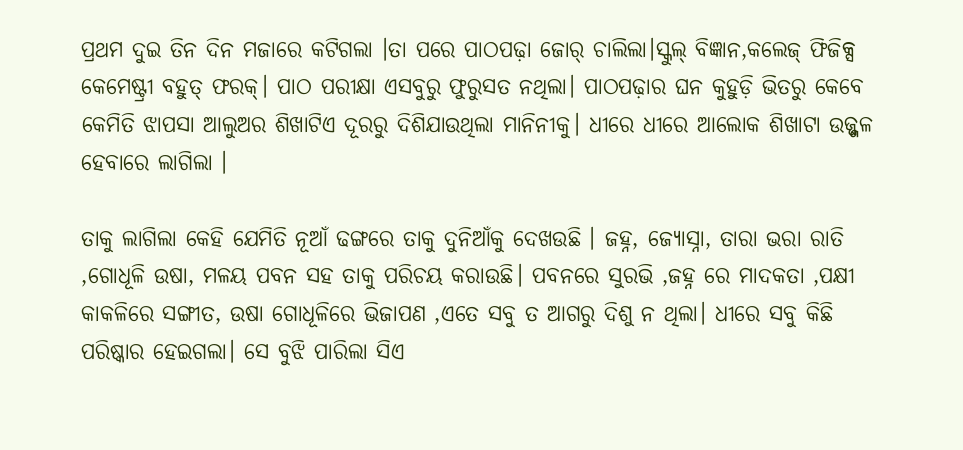ପ୍ରଥମ ଦୁଇ ତିନ ଦିନ ମଜାରେ କଟିଗଲା ।ତା ପରେ ପାଠପଢ଼ା ଜୋର୍ ଚାଲିଲା।ସ୍କୁଲ୍ ବିଜ୍ଞାନ,କଲେଜ୍ ଫିଜିକ୍ସ କେମେଷ୍ଟ୍ରୀ ବହୁତ୍ ଫରକ୍। ପାଠ ପରୀକ୍ଷା ଏସବୁରୁ ଫୁରୁସତ ନଥିଲା। ପାଠପଢ଼ାର ଘନ କୁହୁଡ଼ି ଭିତରୁ କେବେ କେମିତି ଝାପସା ଆଲୁଅର ଶିଖାଟିଏ ଦୂରରୁ ଦିଶିଯାଉଥିଲା ମାନିନୀକୁ। ଧୀରେ ଧୀରେ ଆଲୋକ ଶିଖାଟା ଉଜ୍ଜ୍ଜଳ ହେବାରେ ଲାଗିଲା ।

ତାକୁ ଲାଗିଲା କେହି ଯେମିତି ନୂଆଁ ଢଙ୍ଗରେ ତାକୁ ଦୁନିଆଁକୁ ଦେଖଉଛି । ଜହ୍ନ, ଜ୍ୟୋସ୍ନା, ତାରା ଭରା ରାତି ,ଗୋଧୂଳି ଉଷା, ମଳୟ ପବନ ସହ ତାକୁ ପରିଚୟ କରାଉଛି। ପବନରେ ସୁରଭି ,ଜହ୍ନ ରେ ମାଦକତା ,ପକ୍ଷୀ କାକଳିରେ ସଙ୍ଗୀତ, ଉଷା ଗୋଧୂଳିରେ ଭିଜାପଣ ,ଏତେ ସବୁ ତ ଆଗରୁ ଦିଶୁ ନ ଥିଲା। ଧୀରେ ସବୁ କିଛି ପରିଷ୍କାର ହେଇଗଲା। ସେ ବୁଝି ପାରିଲା ସିଏ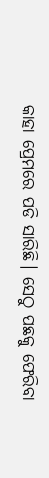କାହା ପ୍ରେମରେ ପଡି ସାରିଛି। ସେଠୁ ପଛକୁ ଫେରିବା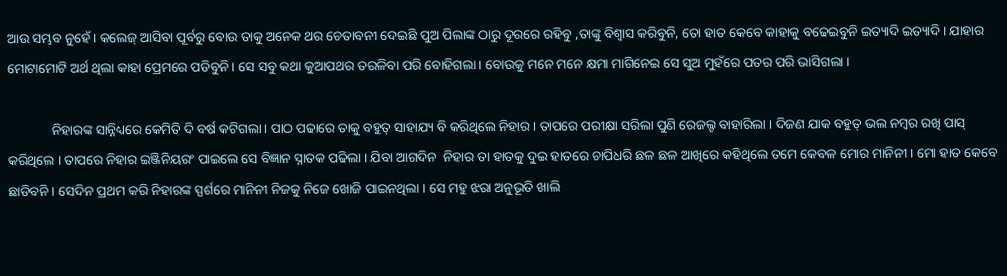ଆଉ ସମ୍ଭବ ନୁହେଁ। କଲେଜ୍ ଆସିବା ପୂର୍ବରୁ ବୋଉ ତାକୁ ଅନେକ ଥର ଚେତାବନୀ ଦେଇଛି ପୁଅ ପିଲାଙ୍କ ଠାରୁ ଦୂରରେ ରହିବୁ ,ତାଙ୍କୁ ବିଶ୍ୱାସ କରିବୁନି, ତୋ ହାତ କେବେ କାହାକୁ ବଢେଇବୁନି ଇତ୍ୟାଦି ଇତ୍ୟାଦି। ଯାହାର ମୋଟାମୋଟି ଅର୍ଥ ଥିଲା କାହା ପ୍ରେମରେ ପଡିବୁନି। ସେ ସବୁ କଥା କୁଆପଥର ତରଳିବା ପରି ବୋହିଗଲା। ବୋଉକୁ ମନେ ମନେ କ୍ଷମା ମାଗିନେଇ ସେ ସୁଅ ମୁହଁରେ ପତର ପରି ଭାସିଗଲା ।

             ନିହାରଙ୍କ ସାନ୍ନିଧ୍ୟରେ କେମିତି ଦି ବର୍ଷ କଟିଗଲା। ପାଠ ପଢାରେ ତାକୁ ବହୁତ୍ ସାହାଯ୍ୟ ବି କରିଥିଲେ ନିହାର । ତାପରେ ପରୀକ୍ଷା ସରିଲା ପୁଣି ରେଜଲ୍ଟ ବାହାରିଲା । ଦିଜଣ ଯାକ ବହୁତ୍ ଭଲ ନମ୍ବର ରଖି ପାସ୍ କରିଥିଲେ । ତାପରେ ନିହାର ଇଞ୍ଜିନିୟରଂ ପାଇଲେ ସେ ବିଜ୍ଞାନ ସ୍ନାତକ ପଢିଲା । ଯିବା ଆଗଦିନ  ନିହାର ତା ହାତକୁ ଦୁଇ ହାତରେ ଚାପିଧରି ଛଳ ଛଳ ଆଖିରେ କହିଥିଲେ ତମେ କେବଳ ମୋର ମାନିନୀ । ମୋ ହାତ କେବେ ଛାଡିବନି । ସେଦିନ ପ୍ରଥମ କରି ନିହାରଙ୍କ ସ୍ପର୍ଶରେ ମାନିନୀ ନିଜକୁ ନିଜେ ଖୋଜି ପାଇନଥିଲା । ସେ ମହୁ ଝରା ଅନୁଭୂତି ଖାଲି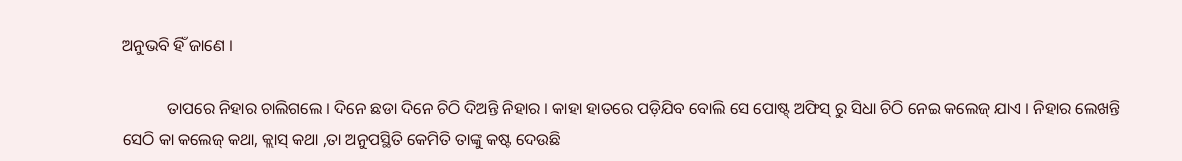ଅନୁଭବି ହିଁ ଜାଣେ ।

           ତାପରେ ନିହାର ଚାଲିଗଲେ । ଦିନେ ଛଡା ଦିନେ ଚିଠି ଦିଅନ୍ତି ନିହାର । କାହା ହାତରେ ପଡ଼ିଯିବ ବୋଲି ସେ ପୋଷ୍ଟ୍ ଅଫିସ୍ ରୁ ସିଧା ଚିଠି ନେଇ କଲେଜ୍ ଯାଏ । ନିହାର ଲେଖନ୍ତି ସେଠି କା କଲେଜ୍ କଥା, କ୍ଲାସ୍ କଥା ,ତା ଅନୁପସ୍ଥିତି କେମିତି ତାଙ୍କୁ କଷ୍ଟ ଦେଉଛି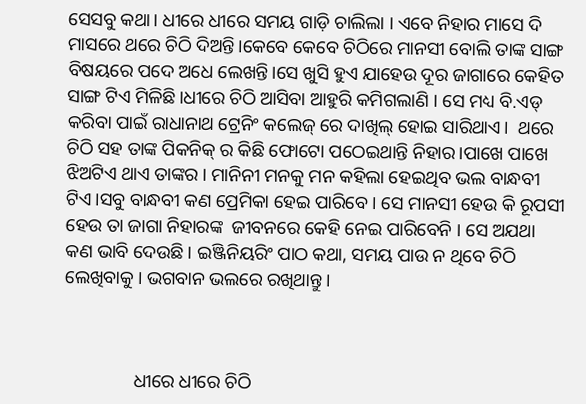ସେସବୁ କଥା। ଧୀରେ ଧୀରେ ସମୟ ଗାଡ଼ି ଚାଲିଲା । ଏବେ ନିହାର ମାସେ ଦି ମାସରେ ଥରେ ଚିଠି ଦିଅନ୍ତି।କେବେ କେବେ ଚିଠିରେ ମାନସୀ ବୋଲି ତାଙ୍କ ସାଙ୍ଗ ବିଷୟରେ ପଦେ ଅଧେ ଲେଖନ୍ତି।ସେ ଖୁସି ହୁଏ ଯାହେଉ ଦୂର ଜାଗାରେ କେହିତ ସାଙ୍ଗ ଟିଏ ମିଳିଛି।ଧୀରେ ଚିଠି ଆସିବା ଆହୁରି କମିଗଲାଣି । ସେ ମଧ୍ୟ ବି.ଏଡ୍ କରିବା ପାଇଁ ରାଧାନାଥ ଟ୍ରେନିଂ କଲେଜ୍ ରେ ଦାଖିଲ୍ ହୋଇ ସାରିଥାଏ।  ଥରେ ଚିଠି ସହ ତାଙ୍କ ପିକନିକ୍ ର କିଛି ଫୋଟୋ ପଠେଇଥାନ୍ତି ନିହାର।ପାଖେ ପାଖେ ଝିଅଟିଏ ଥାଏ ତାଙ୍କର । ମାନିନୀ ମନକୁ ମନ କହିଲା ହେଇଥିବ ଭଲ ବାନ୍ଧବୀ ଟିଏ।ସବୁ ବାନ୍ଧବୀ କଣ ପ୍ରେମିକା ହେଇ ପାରିବେ । ସେ ମାନସୀ ହେଉ କି ରୂପସୀ ହେଉ ତା ଜାଗା ନିହାରଙ୍କ  ଜୀବନରେ କେହି ନେଇ ପାରିବେନି । ସେ ଅଯଥା କଣ ଭାବି ଦେଉଛି । ଇଞ୍ଜିନିୟରିଂ ପାଠ କଥା, ସମୟ ପାଉ ନ ଥିବେ ଚିଠି ଲେଖିବାକୁ । ଭଗବାନ ଭଲରେ ରଖିଥାନ୍ତୁ ।



               ଧୀରେ ଧୀରେ ଚିଠି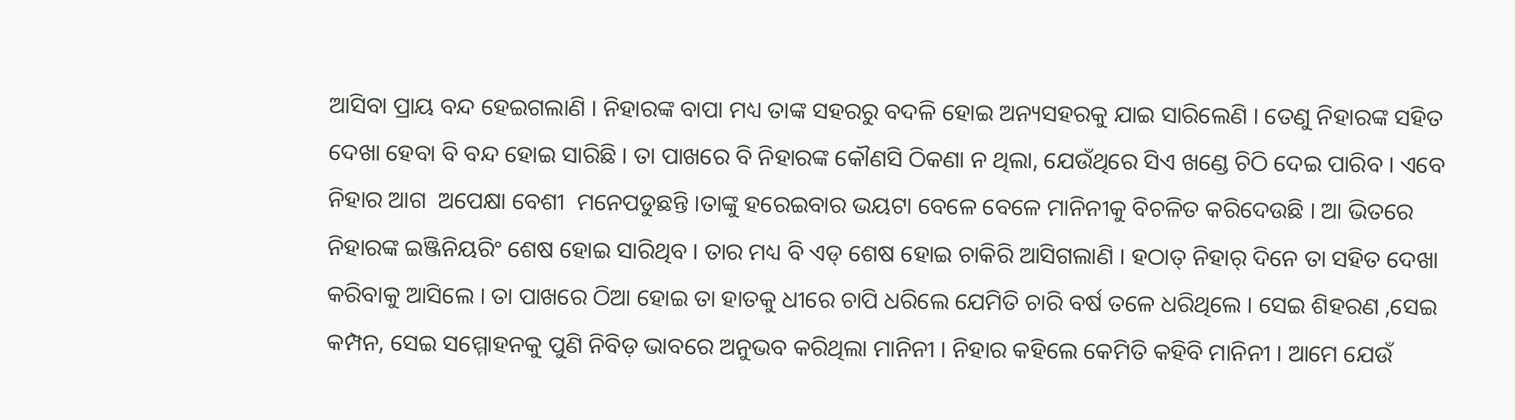ଆସିବା ପ୍ରାୟ ବନ୍ଦ ହେଇଗଲାଣି । ନିହାରଙ୍କ ବାପା ମଧ୍ୟ ତାଙ୍କ ସହରରୁ ବଦଳି ହୋଇ ଅନ୍ୟସହରକୁ ଯାଇ ସାରିଲେଣି । ତେଣୁ ନିହାରଙ୍କ ସହିତ ଦେଖା ହେବା ବି ବନ୍ଦ ହୋଇ ସାରିଛି । ତା ପାଖରେ ବି ନିହାରଙ୍କ କୌଣସି ଠିକଣା ନ ଥିଲା, ଯେଉଁଥିରେ ସିଏ ଖଣ୍ଡେ ଚିଠି ଦେଇ ପାରିବ । ଏବେ ନିହାର ଆଗ  ଅପେକ୍ଷା ବେଶୀ  ମନେପଡୁଛନ୍ତି ।ତାଙ୍କୁ ହରେଇବାର ଭୟଟା ବେଳେ ବେଳେ ମାନିନୀକୁ ବିଚଳିତ କରିଦେଉଛି । ଆ ଭିତରେ ନିହାରଙ୍କ ଇଞ୍ଜିନିୟରିଂ ଶେଷ ହୋଇ ସାରିଥିବ । ତାର ମଧ୍ୟ ବି ଏଡ୍ ଶେଷ ହୋଇ ଚାକିରି ଆସିଗଲାଣି । ହଠାତ୍ ନିହାର୍ ଦିନେ ତା ସହିତ ଦେଖା କରିବାକୁ ଆସିଲେ । ତା ପାଖରେ ଠିଆ ହୋଇ ତା ହାତକୁ ଧୀରେ ଚାପି ଧରିଲେ ଯେମିତି ଚାରି ବର୍ଷ ତଳେ ଧରିଥିଲେ । ସେଇ ଶିହରଣ ,ସେଇ କମ୍ପନ, ସେଇ ସମ୍ମୋହନକୁ ପୁଣି ନିବିଡ଼ ଭାବରେ ଅନୁଭବ କରିଥିଲା ମାନିନୀ । ନିହାର କହିଲେ କେମିତି କହିବି ମାନିନୀ । ଆମେ ଯେଉଁ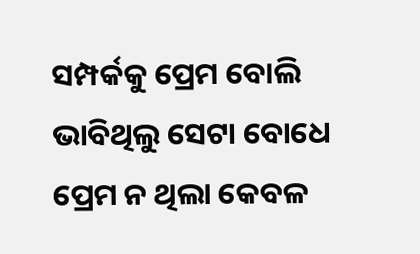ସମ୍ପର୍କକୁ ପ୍ରେମ ବୋଲି ଭାବିଥିଲୁ ସେଟା ବୋଧେ ପ୍ରେମ ନ ଥିଲା କେବଳ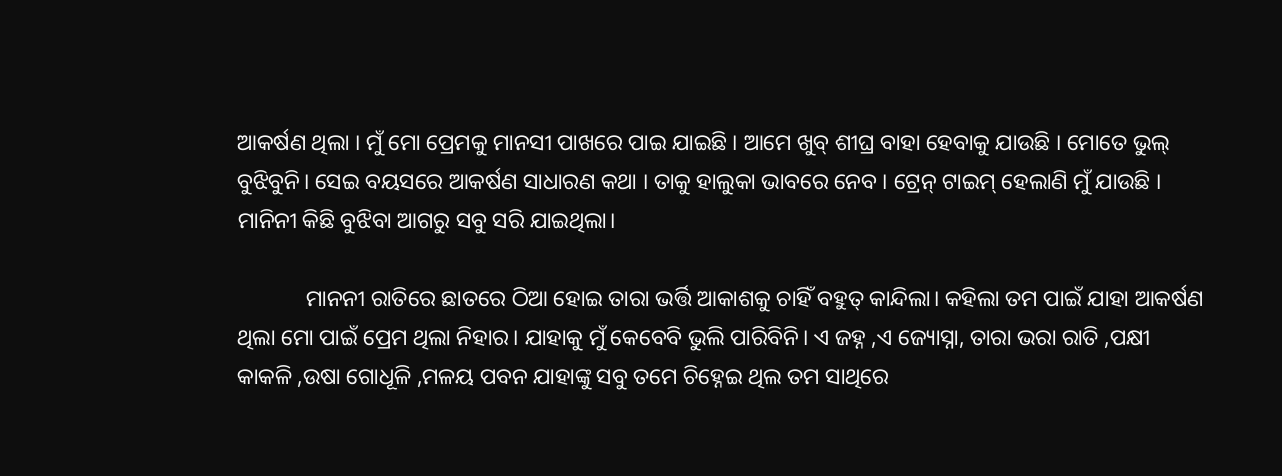ଆକର୍ଷଣ ଥିଲା । ମୁଁ ମୋ ପ୍ରେମକୁ ମାନସୀ ପାଖରେ ପାଇ ଯାଇଛି । ଆମେ ଖୁବ୍ ଶୀଘ୍ର ବାହା ହେବାକୁ ଯାଉଛି । ମୋତେ ଭୁଲ୍ ବୁଝିବୁନି। ସେଇ ବୟସରେ ଆକର୍ଷଣ ସାଧାରଣ କଥା । ତାକୁ ହାଲୁକା ଭାବରେ ନେବ । ଟ୍ରେନ୍ ଟାଇମ୍ ହେଲାଣି ମୁଁ ଯାଉଛି । ମାନିନୀ କିଛି ବୁଝିବା ଆଗରୁ ସବୁ ସରି ଯାଇଥିଲା।

            ମାନନୀ ରାତିରେ ଛାତରେ ଠିଆ ହୋଇ ତାରା ଭର୍ତ୍ତି ଆକାଶକୁ ଚାହିଁ ବହୁତ୍ କାନ୍ଦିଲା। କହିଲା ତମ ପାଇଁ ଯାହା ଆକର୍ଷଣ ଥିଲା ମୋ ପାଇଁ ପ୍ରେମ ଥିଲା ନିହାର। ଯାହାକୁ ମୁଁ କେବେବି ଭୁଲି ପାରିବିନି। ଏ ଜହ୍ନ ,ଏ ଜ୍ୟୋସ୍ନା, ତାରା ଭରା ରାତି ,ପକ୍ଷୀ କାକଳି ,ଉଷା ଗୋଧୂଳି ,ମଳୟ ପବନ ଯାହାଙ୍କୁ ସବୁ ତମେ ଚିହ୍ନେଇ ଥିଲ ତମ ସାଥିରେ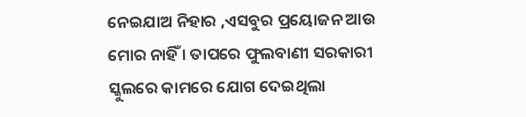ନେଇଯାଅ ନିହାର ,ଏସବୁର ପ୍ରୟୋଜନ ଆଉ ମୋର ନାହିଁ । ତାପରେ ଫୁଲବାଣୀ ସରକାରୀ ସ୍କୁଲରେ କାମରେ ଯୋଗ ଦେଇଥିଲା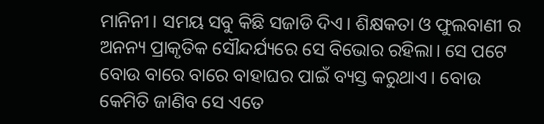ମାନିନୀ। ସମୟ ସବୁ କିଛି ସଜାଡି ଦିଏ। ଶିକ୍ଷକତା ଓ ଫୁଲବାଣୀ ର ଅନନ୍ୟ ପ୍ରାକୃତିକ ସୌନ୍ଦର୍ଯ୍ୟରେ ସେ ବିଭୋର ରହିଲା। ସେ ପଟେ ବୋଉ ବାରେ ବାରେ ବାହାଘର ପାଇଁ ବ୍ୟସ୍ତ କରୁଥାଏ। ବୋଉ କେମିତି ଜାଣିବ ସେ ଏତେ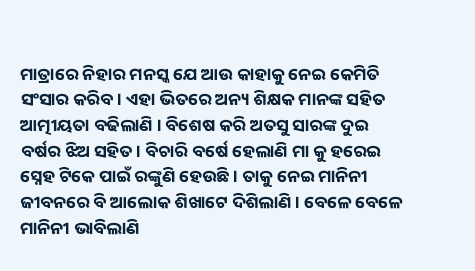ମାତ୍ରାରେ ନିହାର ମନସ୍କ ଯେ ଆଉ କାହାକୁ ନେଇ କେମିତି ସଂସାର କରିବ। ଏହା ଭିତରେ ଅନ୍ୟ ଶିକ୍ଷକ ମାନଙ୍କ ସହିତ ଆତ୍ମୀୟତା ବଢିଲାଣି । ବିଶେଷ କରି ଅତସୁ ସାରଙ୍କ ଦୁଇ ବର୍ଷର ଝିଅ ସହିତ। ବିଚାରି ବର୍ଷେ ହେଲାଣି ମା କୁ ହରେଇ ସ୍ନେହ ଟିକେ ପାଇଁ ରଙ୍କୁଣି ହେଉଛି। ତାକୁ ନେଇ ମାନିନୀ ଜୀବନରେ ବି ଆଲୋକ ଶିଖାଟେ ଦିଶିଲାଣି । ବେଳେ ବେଳେ ମାନିନୀ ଭାବିଲାଣି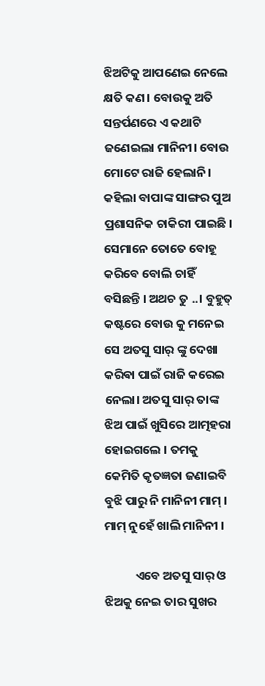ଝିଅଟିକୁ ଆପଣେଇ ନେଲେ କ୍ଷତି କଣ। ବୋଉକୁ ଅତି ସନ୍ତର୍ପଣରେ ଏ କଥାଟି ଜଣେଇଲା ମାନିନୀ। ବୋଉ ମୋଟେ ରାଜି ହେଲାନି। କହିଲା ବାପାଙ୍କ ସାଙ୍ଗର ପୁଅ ପ୍ରଶାସନିକ ଚାକିରୀ ପାଇଛି ‌। ସେମାନେ ତୋତେ ବୋହୂ କରିବେ ବୋଲି ଚାହିଁ ବସିଛନ୍ତି । ଅଥଚ ତୁ ..। ବୁହୁତ୍ କଷ୍ଟରେ ବୋଉ କୁ ମନେଇ  ସେ ଅତସୁ ସାର୍ ଙ୍କୁ ଦେଖା କରିଵା ପାଇଁ ରାଜି କରେଇ ନେଲା। ଅତସୁ ସାର୍ ତାଙ୍କ ଝିଅ ପାଇଁ ଖୁସିରେ ଆତ୍ମହରା ହୋଇଗଲେ । ତମକୁ କେମିତି କୃତଜ୍ଞତା ଜଣାଇବି ବୁଝି ପାରୁ ନି ମାନିନୀ ମାମ୍ । ମାମ୍ ନୁହେଁ ଖାଲି ମାନିନୀ ।

           ଏବେ ଅତସୁ ସାର୍ ଓ ଝିଅକୁ ନେଇ ତାର ସୁଖର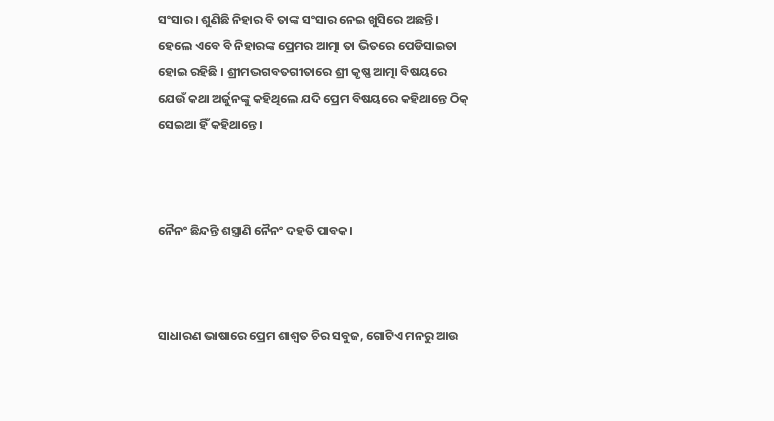ସଂସାର। ଶୁଣିଛି ନିହାର ବି ତାଙ୍କ ସଂସାର ନେଇ ଖୁସିରେ ଅଛନ୍ତି। ହେଲେ ଏବେ ବି ନିହାରଙ୍କ ପ୍ରେମର ଆତ୍ମା ତା ଭିତରେ ପେଡିସାଇତା ହୋଇ ରହିଛି । ଶ୍ରୀମଦ୍ଭଗବତଗୀତାରେ ଶ୍ରୀ କୃଷ୍ଣ ଆତ୍ମା ବିଷୟରେ ଯେଉଁ କଥା ଅର୍ଜୁନଙ୍କୁ କହିଥିଲେ ଯଦି ପ୍ରେମ ବିଷୟରେ କହିଥାନ୍ତେ ଠିକ୍ ସେଇଆ ହିଁ କହିଥାନ୍ତେ।



ନୈନଂ ଛିନ୍ଦନ୍ତି ଶସ୍ତ୍ରାଣି ନୈନଂ ଦହତି ପାବକ।



ସାଧାରଣ ଭାଷାରେ ପ୍ରେମ ଶାଶ୍ଵତ ଚିର ସବୁଜ, ଗୋଟିଏ ମନରୁ ଆଉ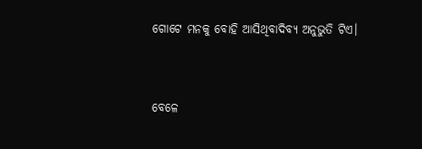ଗୋଟେ ମନକୁ ବୋହି ଆସିଥିବାଦିବ୍ୟ ଅନୁଭୁତି ଟିଏ।


ବେଳେ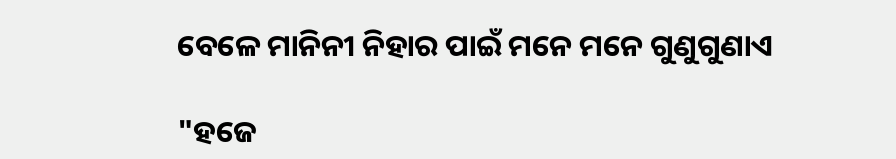ବେଳେ ମାନିନୀ ନିହାର ପାଇଁ ମନେ ମନେ ଗୁଣୁଗୁଣାଏ

"ହଜେ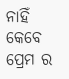ନାହିଁ କେବେ ପ୍ରେମ ର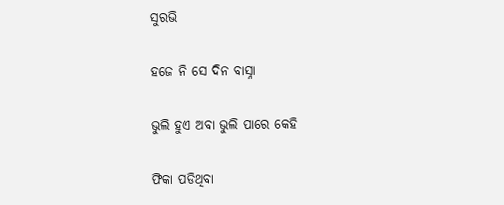ସୁରଭି

ହଜେ ନି ସେ ଦିନ ବାସ୍ନା

ଭୁଲି ହୁଏ ଅବା ଭୁଲି ପାରେ କେହି

ଫିକା ପଡିଥିବା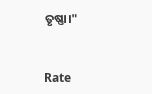ତୃଷ୍ଣା।"


Rate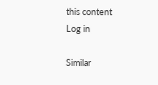this content
Log in

Similar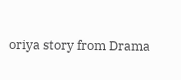oriya story from Drama